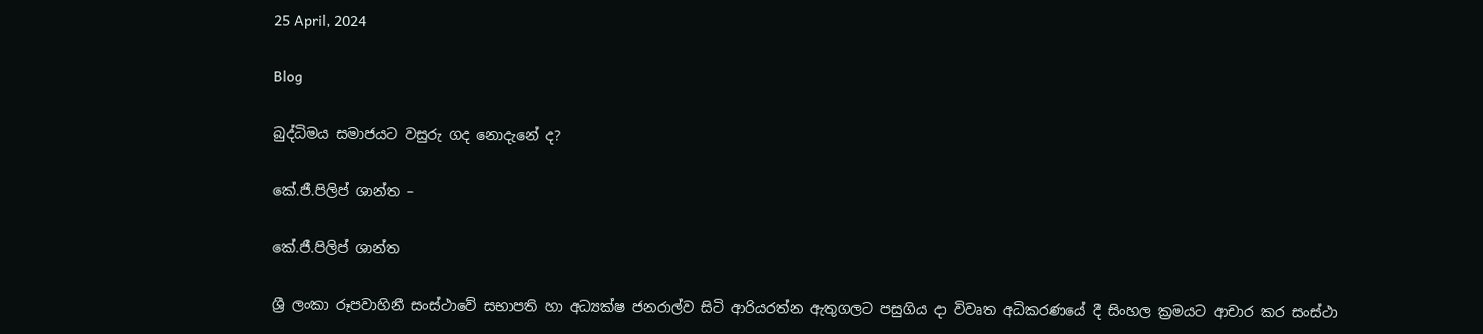25 April, 2024

Blog

බුද්ධිමය සමාජයට වසුරු ගද නොදැනේ ද?

කේ.ජී.පිලිප් ශාන්ත –

කේ.ජී.පිලිප් ශාන්ත

ශ්‍රී ලංකා රූපවාහිනී සංස්ථාවේ සභාපති හා අධ්‍යක්ෂ ජනරාල්ව සිටි ආරියරත්න ඇතුගලට පසුගිය දා විවෘත අධිකරණයේ දී සිංහල ක්‍රමයට ආචාර කර සංස්ථා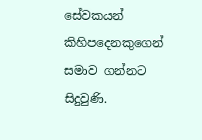සේවකයන් කිහිපදෙනකුගෙන් සමාව ගන්නට සිදුවුණි.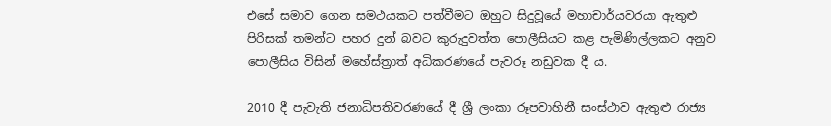එසේ සමාව ගෙන සමථයකට පත්වීමට ඔහුට සිදුවූයේ මහාචාර්යවරයා ඇතුළු පිරිසක් තමන්ට පහර දුන් බවට කුරුදුවත්ත පොලීසියට කළ පැමිණිල්ලකට අනුව පොලීසිය විසින් මහේස්ත්‍රාත් අධිකරණයේ පැවරූ නඩුවක දී ය.

2010 දී පැවැති ජනාධිපතිවරණයේ දී ශ්‍රී ලංකා රූපවාහිනී සංස්ථාව ඇතුළු රාජ්‍ය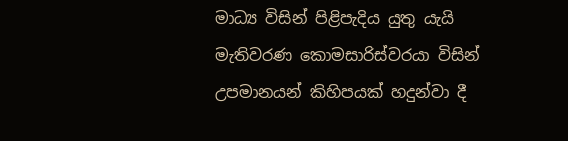මාධ්‍ය විසින් පිළිපැදිය යුතු යැයි මැතිවරණ කොමසාරිස්වරයා විසින් උපමානයන් කිහිපයක් හදුන්වා දී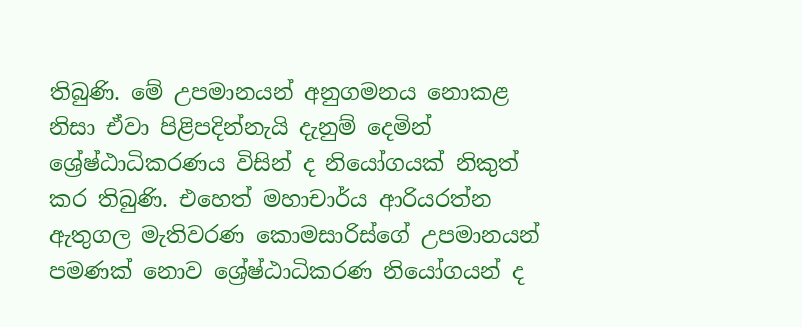තිබුණි. මේ උපමානයන් අනුගමනය නොකළ නිසා ඒවා පිළිපදින්නැයි දැනුම් දෙමින් ශ්‍රේෂ්ඨාධිකරණය විසින් ද නියෝගයක් නිකුත් කර තිබුණි. එහෙත් මහාචාර්ය ආරියරත්න ඇතුගල මැතිවරණ කොමසාරිස්ගේ උපමානයන් පමණක් නොව ශ්‍රේෂ්ඨාධිකරණ නියෝගයන් ද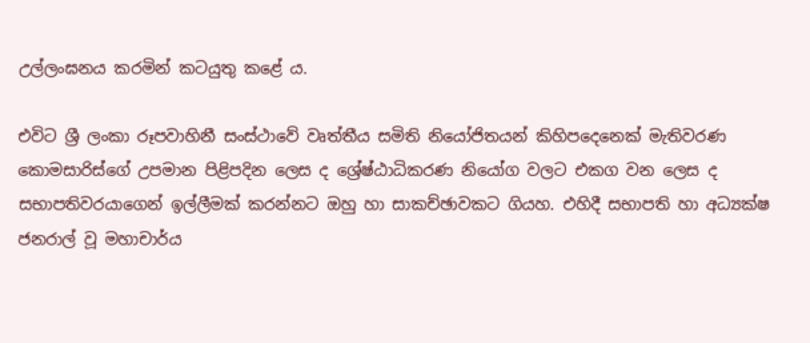උල්ලංඝනය කරමින් කටයුතු කළේ ය.

එවිට ශ්‍රී ලංකා රූපවාහිනී සංස්ථාවේ වෘත්තීය සමිති නියෝජිතයන් කිහිපදෙනෙක් මැතිවරණ කොමසාරිස්ගේ උපමාන පිළිපදින ලෙස ද ශ්‍රේෂ්ඨාධිකරණ නියෝග වලට එකග වන ලෙස ද සභාපතිවරයාගෙන් ඉල්ලීමක් කරන්නට ඔහු හා සාකච්ඡාවකට ගියහ. එහිදී සභාපති හා අධ්‍යක්ෂ ජනරාල් වූ මහාචාර්ය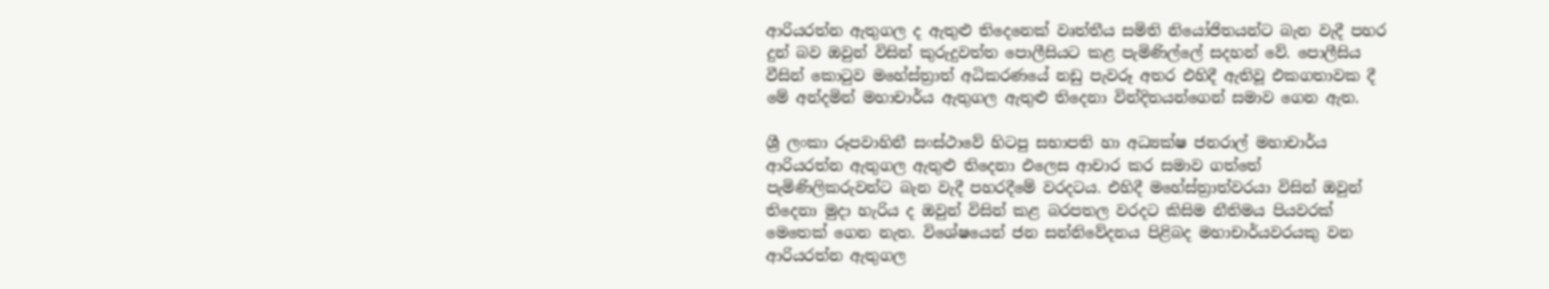ආරියරත්න ඇතුගල ද ඇතුළු තිදෙනෙක් වෘත්තීය සමිති නියෝජිතයන්ට බැන වැදී පහර දුන් බව ඔවුන් විසින් කුරුදුවත්ත පොලීසියට කළ පැමිණිල්ලේ සදහන් වේ. පොලීසිය වීසින් කොටුව මහේස්ත්‍රාත් අධිකරණයේ නඩු පැවරූ අතර එහිදී ඇතිවූ එකගතාවක දී මේ අන්දමින් මහාචාර්ය ඇතුගල ඇතුළු තිදෙනා වින්දිතයන්ගෙන් සමාව ගෙන ඇත.

ශ්‍රී ලංකා රූපවාහිනී සංස්ථාවේ හිටපු සභාපති හා අධ්‍යක්ෂ ජනරාල් මහාචාර්ය ආරියරත්න ඇතුගල ඇතුළු තිදෙනා එලෙස ආචාර කර සමාව ගත්තේ පැමිණිලිකරුවන්ට බැන වැදී පහරදීමේ වරදටය. එහිදී මහේස්ත්‍රාත්වරයා විසින් ඔවුන් තිදෙනා මුදා හැරිය ද ඔවුන් විසින් කළ බරපතල වරදට කිසිම නීතිමය පියවරක් මෙතෙක් ගෙන නැත. විශේෂයෙන් ජන සන්නිවේදනය පිළිබද මහාචාර්යවරයකු වන ආරියරත්න ඇතුගල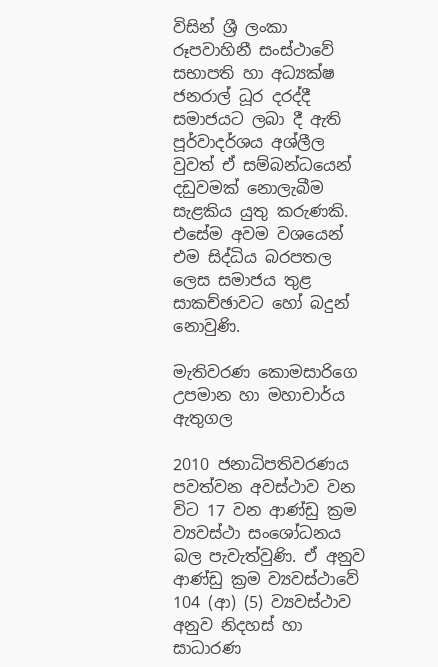විසින් ශ්‍රී ලංකා රූපවාහිනී සංස්ථාවේ සභාපති හා අධ්‍යක්ෂ ජනරාල් ධූර දරද්දී සමාජයට ලබා දී ඇති පූර්වාදර්ශය අශ්ලීල වුවත් ඒ සම්බන්ධයෙන් දඩුවමක් නොලැබීම සැළකිය යුතු කරුණකි. එසේම අවම වශයෙන් එම සිද්ධිය බරපතල ලෙස සමාජය තුළ සාකච්ඡාවට හෝ බදුන් නොවුණි.

මැතිවරණ කොමසාරිගෙ උපමාන හා මහාචාර්ය ඇතුගල

2010 ජනාධිපතිවරණය පවත්වන අවස්ථාව වන විට 17 වන ආණ්ඩු ක්‍රම ව්‍යවස්ථා සංශෝධනය බල පැවැත්වුණි. ඒ අනුව ආණ්ඩු ක්‍රම ව්‍යවස්ථාවේ 104 (ආ) (5) ව්‍යවස්ථාව අනුව නිදහස් හා සාධාරණ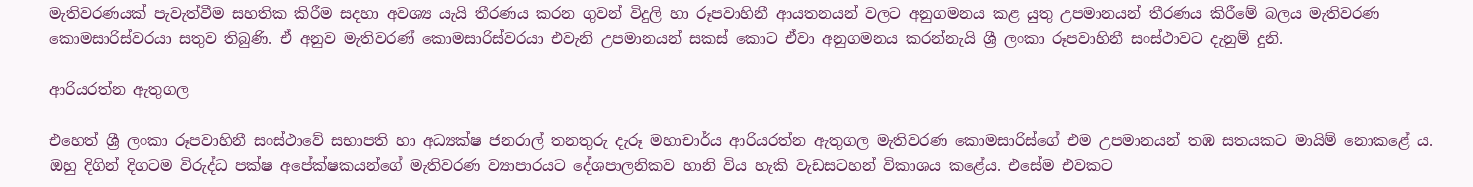මැතිවරණයක් පැවැත්වීම සහතික කිරීම සදහා අවශ්‍ය යැයි තීරණය කරන ගුවන් විදුලි හා රූපවාහිනී ආයතනයන් වලට අනුගමනය කළ යුතු උපමානයන් තීරණය කිරීමේ බලය මැතිවරණ කොමසාරිස්වරයා සතුව තිබුණි. ඒ අනුව මැතිවරණ් කොමසාරිස්වරයා එවැනි උපමානයන් සකස් කොට ඒවා අනුගමනය කරන්නැයි ශ්‍රී ලංකා රූපවාහිනී සංස්ථාවට දැනුම් දුනි.

ආරියරත්න ඇතුගල

එහෙත් ශ්‍රී ලංකා රූපවාහිනී සංස්ථාවේ සභාපති හා අධ්‍යක්ෂ ජනරාල් තනතුරු දැරූ මහාචාර්ය ආරියරත්න ඇතුගල මැතිවරණ කොමසාරිස්ගේ එම උපමානයන් තඹ සතයකට මායිම් නොකළේ ය. ඔහු දිගින් දිගටම විරුද්ධ පක්ෂ අපේක්ෂකයන්ගේ මැතිවරණ ව්‍යාපාරයට දේශපාලනිකව හානි විය හැකි වැඩසටහන් විකාශය කළේය. එසේම එවකට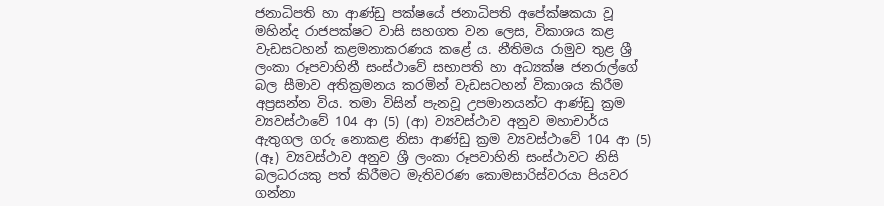ජනාධිපති හා ආණ්ඩු පක්ෂයේ ජනාධිපති අපේක්ෂකයා වූ මහින්ද රාජපක්ෂට වාසි සහගත වන ලෙස, විකාශය කළ වැඩසටහන් කළමනාකරණය කළේ ය. නීතිමය රාමුව තුළ ශ්‍රී ලංකා රූපවාහිනී සංස්ථාවේ සභාපති හා අධ්‍යක්ෂ ජනරාල්ගේ බල සීමාව අතික්‍රමනය කරමින් වැඩසටහන් විකාශය කිරීම අප්‍රසන්න විය. තමා විසින් පැනවූ උපමානයන්ට ආණ්ඩු ක්‍රම ව්‍යවස්ථාවේ 104 ආ (5) (ආ) ව්‍යවස්ථාව අනුව මහාචාර්ය ඇතුගල ගරු නොකළ නිසා ආණ්ඩු ක්‍රම ව්‍යවස්ථාවේ 104 ආ (5) (ඈ) ව්‍යවස්ථාව අනුව ශ්‍රී ලංකා රූපවාහිනි සංස්ථාවට නිසි බලධරයකු පත් කිරීමට මැතිවරණ කොමසාරිස්වරයා පියවර ගන්නා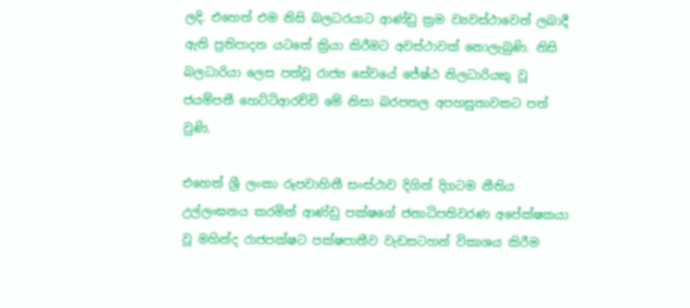ලදි. එහෙත් එම නිසි බලධරයාට ආණ්ඩු ක්‍රම ව්‍යවස්ථාවෙන් ලබාදී ඇති ප්‍රතිපාදන යටතේ ක්‍රියා කිරීමට අවස්ථාවක් නොලැබුණි. නිසි බලධාරියා ලෙස පත්වූ රාජ්‍ය සේවයේ ජේෂ්ඨ නිලධාරියකු වූ ජයම්පතී හෙට්ටිආරච්චි මේ නිසා බරපතල අපහසුතාවකට පත් වුණි.

එහෙත් ශ්‍රී ලංකා රූපවාහිනී සංස්ථාව දිගින් දිගටම නීතිය උල්ලංඝනය කරමින් ආණ්ඩු පක්ෂගේ ජනාධිපතිවරණ අපේක්ෂකයා වූ මහින්ද රාජපක්ෂට පක්ෂපාතීව වැඩසටහන් විකාශය කිරීම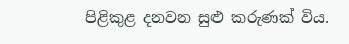පිළිකුළ දනවන සුළු කරුණක් විය.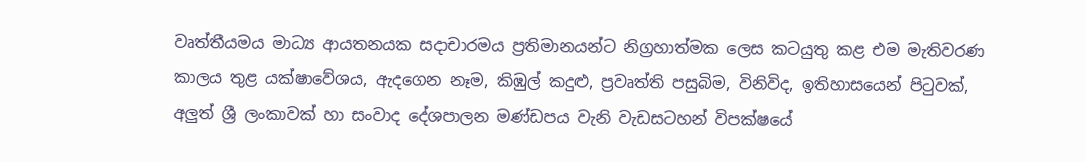වෘත්තීයමය මාධ්‍ය ආයතනයක සදාචාරමය ප්‍රතිමානයන්ට නිග්‍රහාත්මක ලෙස කටයුතු කළ එම මැතිවරණ කාලය තුළ යක්ෂාවේශය, ඇදගෙන නෑම, කිඹුල් කදුළු, ප්‍රවෘත්ති පසුබිම, විනිවිද, ඉතිහාසයෙන් පිටුවක්, අලුත් ශ්‍රී ලංකාවක් හා සංවාද දේශපාලන මණ්ඩපය වැනි වැඩසටහන් විපක්ෂයේ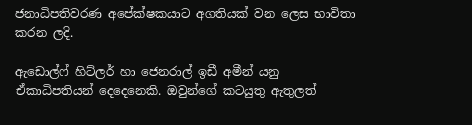ජනාධිපතිවරණ අපේක්ෂකයාට අගතියක් වන ලෙස භාවිතා කරන ලදි.

ඇඩොල්ෆ් හිට්ලර් හා ජෙනරාල් ඉඩී අමීන් යනු ඒකාධිපතියන් දෙදෙනෙකි. ඔවුන්ගේ කටයුතු ඇතුලත්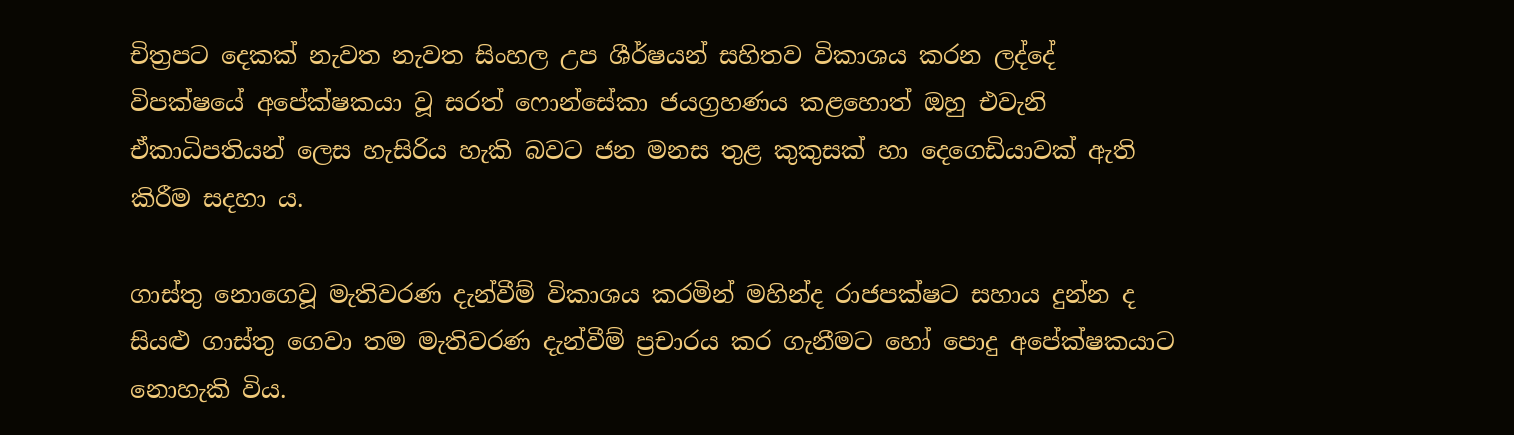චිත්‍රපට දෙකක් නැවත නැවත සිංහල උප ශීර්ෂයන් සහිතව විකාශය කරන ලද්දේ විපක්ෂයේ අපේක්ෂකයා වූ සරත් ෆොන්සේකා ජයග්‍රහණය කළහොත් ඔහු එවැනි ඒකාධිපතියන් ලෙස හැසිරිය හැකි බවට ජන මනස තුළ කුකුසක් හා දෙගෙඩියාවක් ඇති කිරීම සදහා ය.

ගාස්තු නොගෙවූ මැතිවරණ දැන්වීම් විකාශය කරමින් මහින්ද රාජපක්ෂට සහාය දුන්න ද සියළු ගාස්තු ගෙවා තම මැතිවරණ දැන්වීම් ප්‍රචාරය කර ගැනීමට හෝ පොදු අපේක්ෂකයාට නොහැකි විය.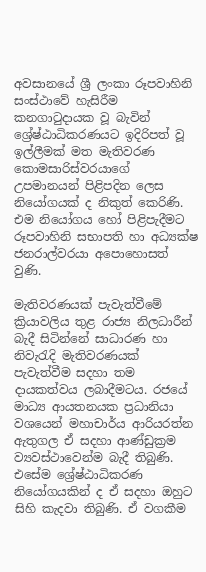අවසානයේ ශ්‍රී ලංකා රූපවාහිනි සංස්ථාවේ හැසිරීම කනගාටුදායක වූ බැවින් ශ්‍රේෂ්ඨාධිකරණයට ඉදිරිපත් වූ ඉල්ලීමක් මත මැතිවරණ කොමසාරිස්වරයාගේ උපමානයන් පිළිපදින ලෙස නියෝගයක් ද නිකුත් කෙරිණි. එම නියෝගය හෝ පිළිපැදීමට රූපවාහිනි සභාපති හා අධ්‍යක්ෂ ජනරාල්වරයා අපොහොසත් වුණි.

මැතිවරණයක් පැවැත්වීමේ ක්‍රියාවලිය තුළ රාජ්‍ය නිලධාරීන් බැදී සිටින්නේ සාධාරණ හා නිවැරැදි මැතිවරණයක් පැවැත්වීම සදහා තම දායකත්වය ලබාදීමටය. රජයේ මාධ්‍ය ආයතනයක ප්‍රධානියා වශයෙන් මහාචාර්ය ආරියරත්න ඇතුගල ඒ සදහා ආණ්ඩුක්‍රම ව්‍යවස්ථාවෙන්ම බැදී තිබුණි. එසේම ශ්‍රේෂ්ඨාධිකරණ නියෝගයකින් ද ඒ සදහා ඔහුට සිහි කැදවා තිබුණි. ඒ වගකීම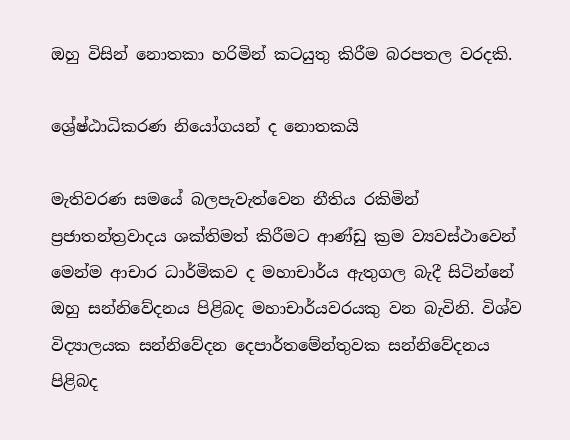ඔහු විසින් නොතකා හරිමින් කටයුතු කිරීම බරපතල වරදකි.

ශ්‍රේෂ්ඨාධිකරණ නියෝගයන් ද නොතකයි

මැතිවරණ සමයේ බලපැවැත්වෙන නීතිය රකිමින් ප්‍රජාතන්ත්‍රවාදය ශක්තිමත් කිරීමට ආණ්ඩු ක්‍රම ව්‍යවස්ථාවෙන් මෙන්ම ආචාර ධාර්මිකව ද මහාචාර්ය ඇතුගල බැදී සිටින්නේ ඔහු සන්නිවේදනය පිළිබද මහාචාර්යවරයකු වන බැවිනි. විශ්ව විද්‍යාලයක සන්නිවේදන දෙපාර්තමේන්තුවක සන්නිවේදනය පිළිබද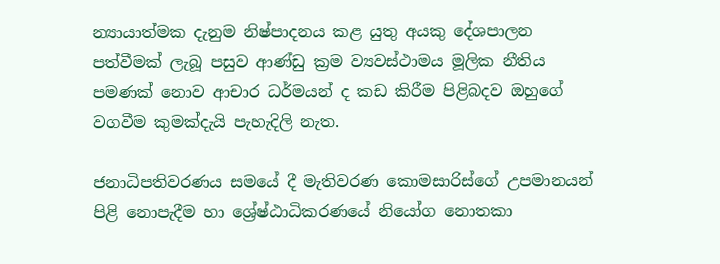න්‍යායාත්මක දැනුම නිෂ්පාදනය කළ යුතු අයකු දේශපාලන පත්වීමක් ලැබූ පසුව ආණ්ඩු ක්‍රම ව්‍යවස්ථාමය මූලික නීතිය පමණක් නොව ආචාර ධර්මයන් ද කඩ කිරීම පිළිබදව ඔහුගේ වගවීම කුමක්දැයි පැහැදිලි නැත.

ජනාධිපතිවරණය සමයේ දී මැතිවරණ කොමසාරිස්ගේ උපමානයන් පිළි නොපැදීම හා ශ්‍රේෂ්ඨාධිකරණයේ නියෝග නොතකා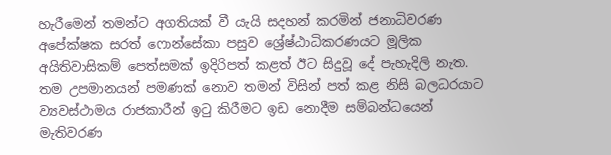හැරීමෙන් තමන්ට අගතියක් වී යැයි සදහන් කරමින් ජනාධිවරණ අපේක්ෂක සරත් ෆොන්සේකා පසුව ශ්‍රේෂ්ඨාධිකරණයට මූලික අයිතිවාසිකම් පෙත්සමක් ඉදිරිපත් කළත් ඊට සිදුවූ දේ පැහැදිලි නැත. තම උපමානයන් පමණක් නොව තමන් විසින් පත් කළ නිසි බලධරයාට ව්‍යවස්ථාමය රාජකාරීන් ඉටු කිරීමට ඉඩ නොදීම සම්බන්ධයෙන් මැතිවරණ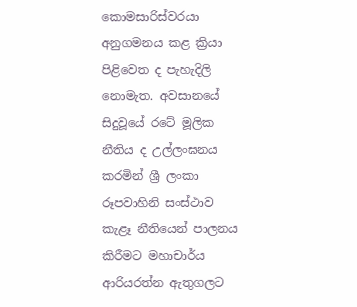කොමසාරිස්වරයා අනුගමනය කළ ක්‍රියා පිළිවෙත ද පැහැදිලි නොමැත. අවසානයේ සිදුවූයේ රටේ මූලික නීතිය ද උල්ලංඝනය කරමින් ශ්‍රී ලංකා රූපවාහිනි සංස්ථාව කැළෑ නීතියෙන් පාලනය කිරීමට මහාචාර්ය ආරියරත්න ඇතුගලට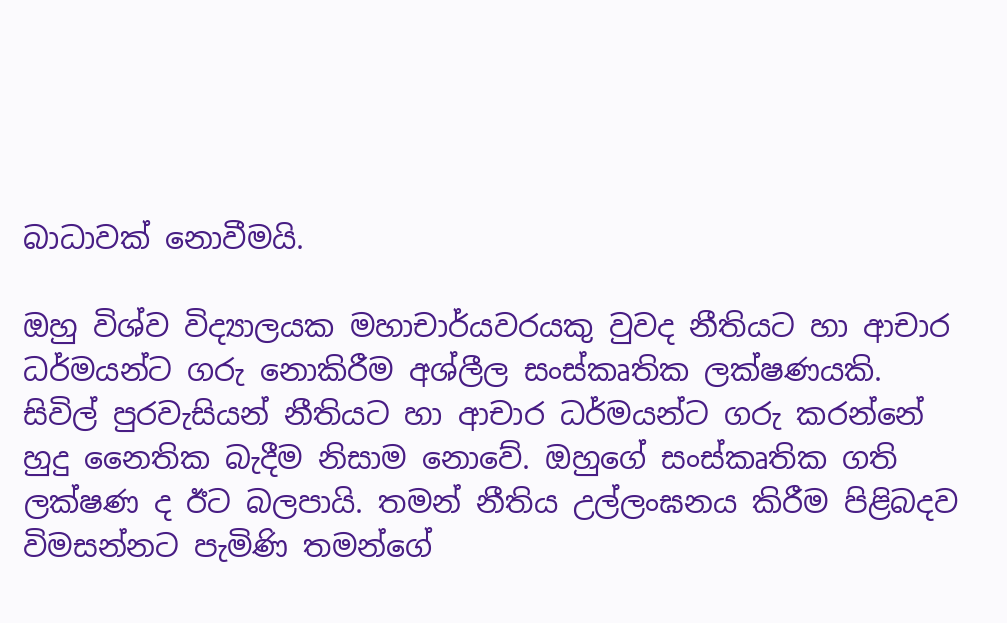බාධාවක් නොවීමයි.

ඔහු විශ්ව විද්‍යාලයක මහාචාර්යවරයකු වුවද නීතියට හා ආචාර ධර්මයන්ට ගරු නොකිරීම අශ්ලීල සංස්කෘතික ලක්ෂණයකි. සිවිල් පුරවැසියන් නීතියට හා ආචාර ධර්මයන්ට ගරු කරන්නේ හුදු නෛතික බැදීම නිසාම නොවේ. ඔහුගේ සංස්කෘතික ගති ලක්ෂණ ද ඊට බලපායි. තමන් නීතිය උල්ලංඝනය කිරීම පිළිබදව විමසන්නට පැමිණි තමන්ගේ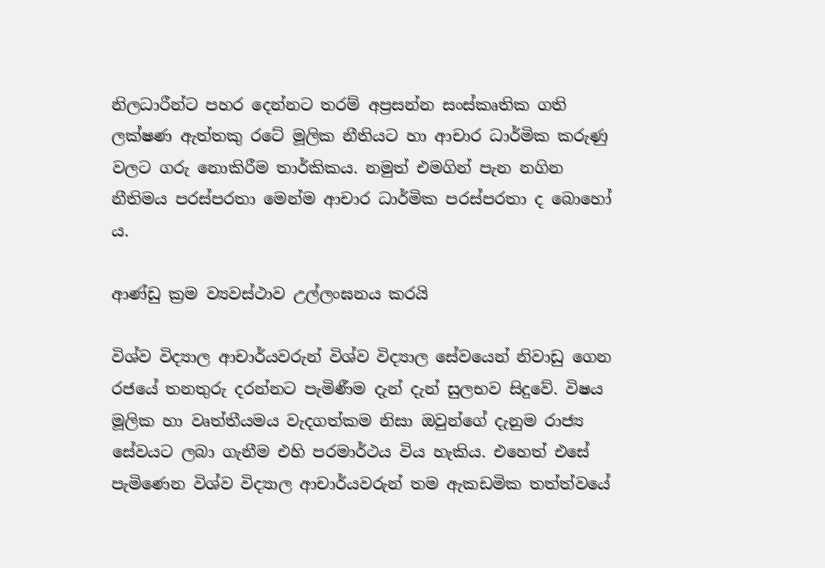නිලධාරීන්ට පහර දෙන්නට තරම් අප්‍රසන්න සංස්කෘතික ගති ලක්ෂණ ඇත්තකු රටේ මූලික නීතියට හා ආචාර ධාර්මික කරුණු වලට ගරු නොකිරීම තාර්කිකය. නමුත් එමගින් පැන නගින නීතිමය පරස්පරතා මෙන්ම ආචාර ධාර්මික පරස්පරතා ද බොහෝ ය.

ආණ්ඩු ක්‍රම ව්‍යවස්ථාව උල්ලංඝනය කරයි

විශ්ව විද්‍යාල ආචාර්යවරුන් විශ්ව විද්‍යාල සේවයෙන් නිවාඩු ගෙන රජයේ තනතුරු දරන්නට පැමිණීම දැන් දැන් සුලභව සිදුවේ. විෂය මූලික හා වෘත්තීයමය වැදගත්කම නිසා ඔවුන්ගේ දැනුම රාජ්‍ය සේවයට ලබා ගැනීම එහි පරමාර්ථය විය හැකිය. එහෙත් එසේ පැමිණෙන විශ්ව විද්‍යාල ආචාර්යවරුන් තම ඇකඩමික තත්ත්වයේ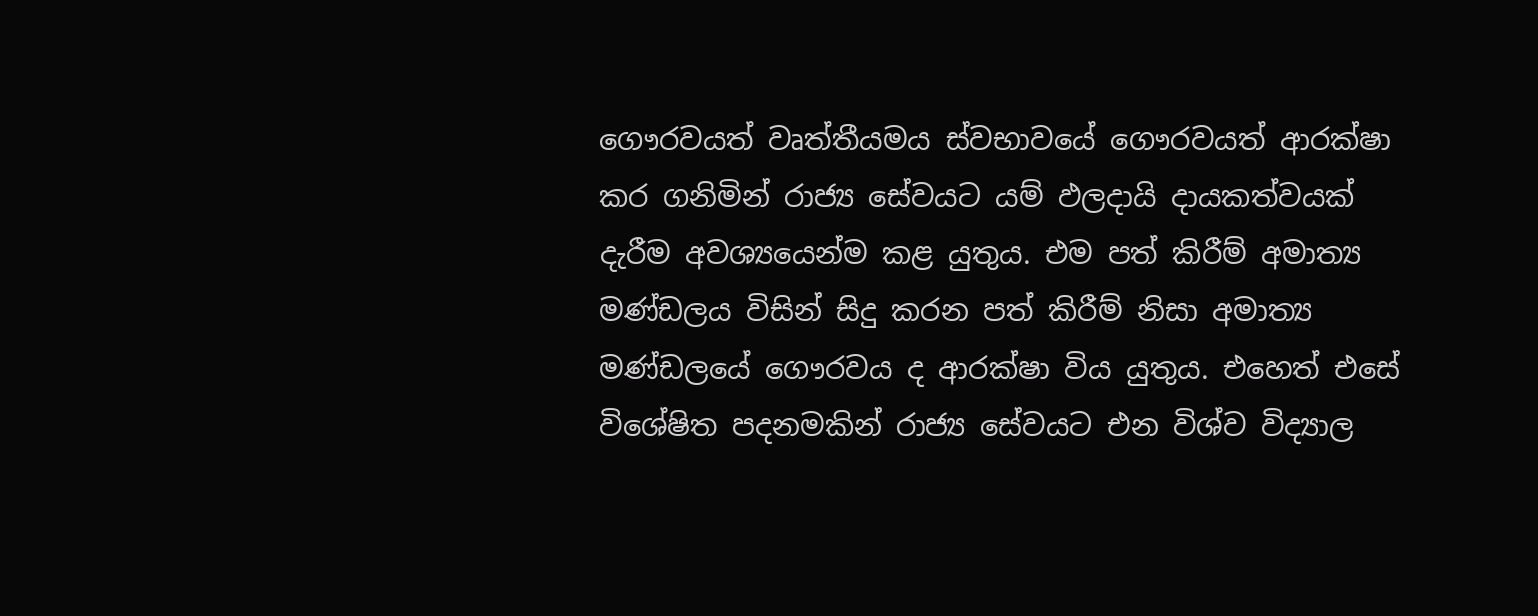ගෞරවයත් වෘත්තීයමය ස්වභාවයේ ගෞරවයත් ආරක්ෂා කර ගනිමින් රාජ්‍ය සේවයට යම් ඵලදායි දායකත්වයක් දැරීම අවශ්‍යයෙන්ම කළ යුතුය. එම පත් කිරීම් අමාත්‍ය මණ්ඩලය විසින් සිදු කරන පත් කිරීම් නිසා අමාත්‍ය මණ්ඩලයේ ගෞරවය ද ආරක්ෂා විය යුතුය. එහෙත් එසේ විශේෂිත පදනමකින් රාජ්‍ය සේවයට එන විශ්ව විද්‍යාල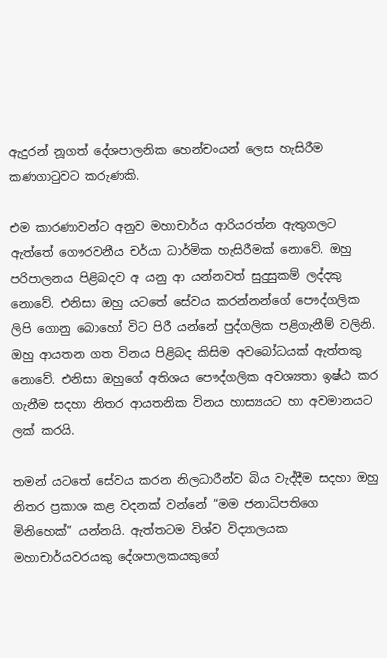ඇදුරන් නූගත් දේශපාලනික හෙන්චංයන් ලෙස හැසිරීම කණගාටුවට කරුණකි.

එම කාරණාවන්ට අනුව මහාචාර්ය ආරියරත්න ඇතුගලට ඇත්තේ ගෞරවනීය චර්යා ධාර්මික හැසිරීමක් නොවේ. ඔහු පරිපාලනය පිළිබදව අ යනු ආ යන්නවත් සුදුසුකම් ලද්දකු නොවේ. එනිසා ඔහු යටතේ සේවය කරන්නන්ගේ පෞද්ගලික ලිපි ගොනු බොහෝ විට පිරී යන්නේ පුද්ගලික පළිගැනීම් වලිනි. ඔහු ආයතන ගත විනය පිළිබද කිසිම අවබෝධයක් ඇත්තකු නොවේ. එනිසා ඔහුගේ අතිශය පෞද්ගලික අවශ්‍යතා ඉෂ්ඨ කර ගැනීම සදහා නිතර ආයතනික විනය හාස්‍යයට හා අවමානයට ලක් කරයි.

තමන් යටතේ සේවය කරන නිලධාරීන්ව බිය වැද්දීම සදහා ඔහු නිතර ප්‍රකාශ කළ වදනක් වන්නේ “මම ජනාධිපතිගෙ මිනිහෙක්” යන්නයි. ඇත්තටම විශ්ව විද්‍යාලයක මහාචාර්යවරයකු දේශපාලකයකුගේ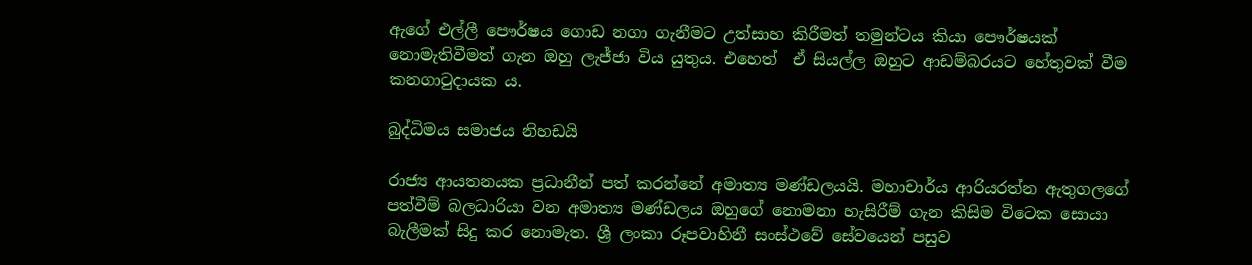ඇගේ එල්ලී පෞර්ෂය ගොඩ නගා ගැනීමට උත්සාහ කිරීමත් තමුන්ටය කියා පෞර්ෂයක් නොමැතිවීමත් ගැන ඔහු ලැජ්ජා විය යුතුය. එහෙත්  ඒ සියල්ල ඔහුට ආඩම්බරයට හේතුවක් වීම කනගාටුදායක ය.

බුද්ධිමය සමාජය නිහඩයි

රාජ්‍ය ආයතනයක ප්‍රධානීන් පත් කරන්නේ අමාත්‍ය මණ්ඩලයයි. මහාචාර්ය ආරියරත්න ඇතුගලගේ පත්වීම් බලධාරියා වන අමාත්‍ය මණ්ඩලය ඔහුගේ නොමනා හැසිරීම් ගැන කිසිම විටෙක සොයා බැලීමක් සිදු කර නොමැත. ශ්‍රී ලංකා රූපවාහිනී සංස්ථවේ සේවයෙන් පසුව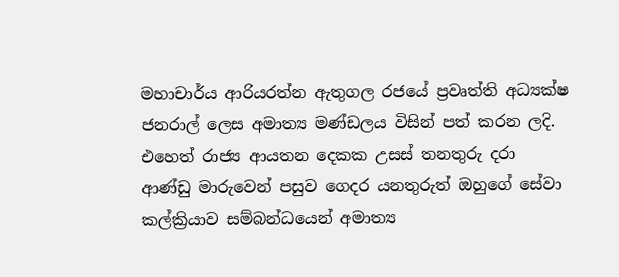මහාචාර්ය ආරියරත්න ඇතුගල රජයේ ප්‍රවෘත්ති අධ්‍යක්ෂ ජනරාල් ලෙස අමාත්‍ය මණ්ඩලය විසින් පත් කරන ලදි. එහෙත් රාජ්‍ය ආයතන දෙකක උසස් තනතුරු දරා ආණ්ඩු මාරුවෙන් පසුව ගෙදර යනතුරුත් ඔහුගේ සේවා කල්ක්‍රියාව සම්බන්ධයෙන් අමාත්‍ය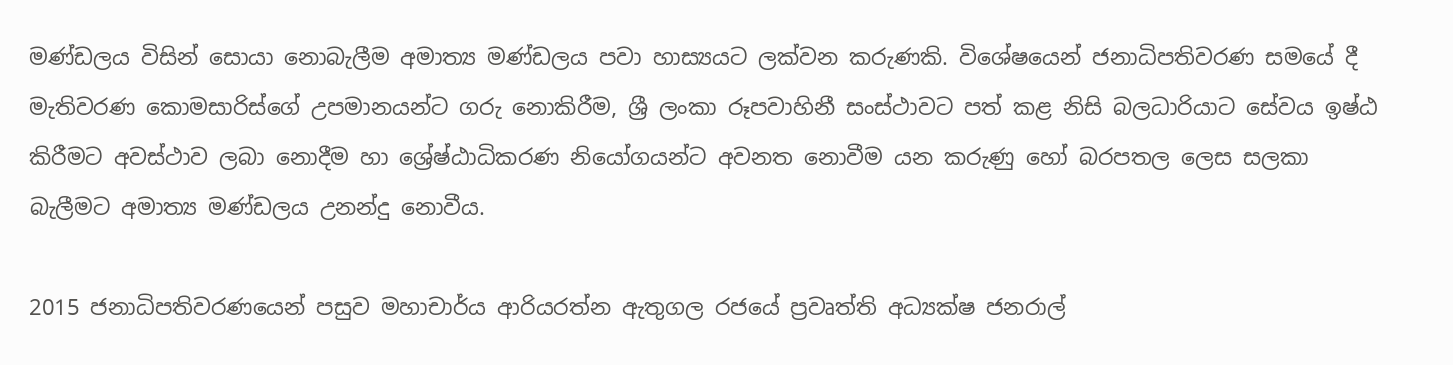මණ්ඩලය විසින් සොයා නොබැලීම අමාත්‍ය මණ්ඩලය පවා හාස්‍යයට ලක්වන කරුණකි. විශේෂයෙන් ජනාධිපතිවරණ සමයේ දී මැතිවරණ කොමසාරිස්ගේ උපමානයන්ට ගරු නොකිරීම, ශ්‍රී ලංකා රූපවාහිනී සංස්ථාවට පත් කළ නිසි බලධාරියාට සේවය ඉෂ්ඨ කිරීමට අවස්ථාව ලබා නොදීම හා ශ්‍රේෂ්ඨාධිකරණ නියෝගයන්ට අවනත නොවීම යන කරුණු හෝ බරපතල ලෙස සලකා බැලීමට අමාත්‍ය මණ්ඩලය උනන්දු නොවීය.

2015 ජනාධිපතිවරණයෙන් පසුව මහාචාර්ය ආරියරත්න ඇතුගල රජයේ ප්‍රවෘත්ති අධ්‍යක්ෂ ජනරාල්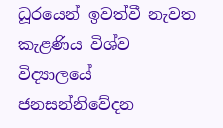ධූරයෙන් ඉවත්වී නැවත කැළණිය විශ්ව විද්‍යාලයේ ජනසන්නිවේදන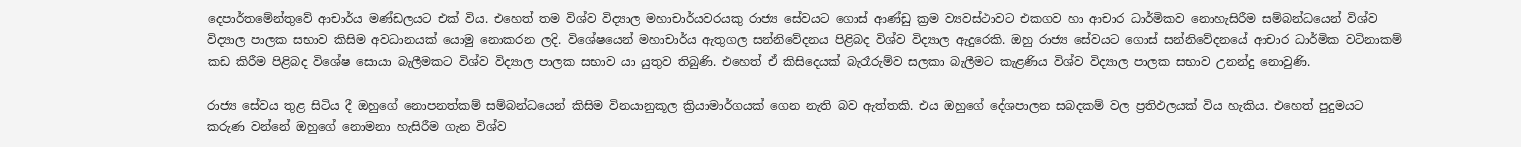දෙපාර්තමේන්තුවේ ආචාර්ය මණ්ඩලයට එක් විය. එහෙත් තම විශ්ව විද්‍යාල මහාචාර්යවරයකු රාජ්‍ය සේවයට ගොස් ආණ්ඩු ක්‍රම ව්‍යවස්ථාවට එකගව හා ආචාර ධාර්මිකව නොහැසිරීම සම්බන්ධයෙන් විශ්ව විද්‍යාල පාලක සභාව කිසිම අවධානයක් යොමු නොකරන ලදි. විශේෂයෙන් මහාචාර්ය ඇතුගල සන්නිවේදනය පිළිබද විශ්ව විද්‍යාල ඇදුරෙකි. ඔහු රාජ්‍ය සේවයට ගොස් සන්නිවේදනයේ ආචාර ධාර්මික වටිනාකම් කඩ කිරීම පිළිබද විශේෂ සොයා බැලීමකට විශ්ව විද්‍යාල පාලක සභාව යා යුතුව තිබුණි. එහෙත් ඒ කිසිදෙයක් බැරෑරුම්ව සලකා බැලීමට කැළණිය විශ්ව විද්‍යාල පාලක සභාව උනන්දු නොවුණි.

රාජ්‍ය සේවය තුළ සිටිය දී ඔහුගේ නොපනත්කම් සම්බන්ධයෙන් කිසිම විනයානුකූල ක්‍රියාමාර්ගයක් ගෙන නැති බව ඇත්තකි. එය ඔහුගේ දේශපාලන සබදකම් වල ප්‍රතිඵලයක් විය හැකිය. එහෙත් පුදුමයට කරුණ වන්නේ ඔහුගේ නොමනා හැසිරීම ගැන විශ්ව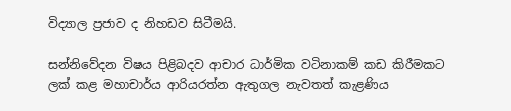විද්‍යාල ප්‍රජාව ද නිහඩව සිටීමයි.

සන්නිවේදන විෂය පිළිබදව ආචාර ධාර්මික වටිනාකම් කඩ කිරීමකට ලක් කළ මහාචාර්ය ආරියරත්න ඇතුගල නැවතත් කැළණිය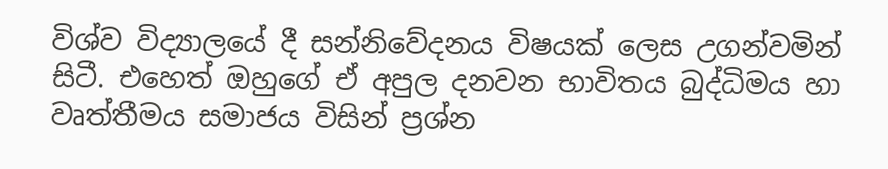විශ්ව විද්‍යාලයේ දී සන්නිවේදනය විෂයක් ලෙස උගන්වමින් සිටී. එහෙත් ඔහුගේ ඒ අපුල දනවන භාවිතය බුද්ධිමය හා වෘත්තීමය සමාජය විසින් ප්‍රශ්න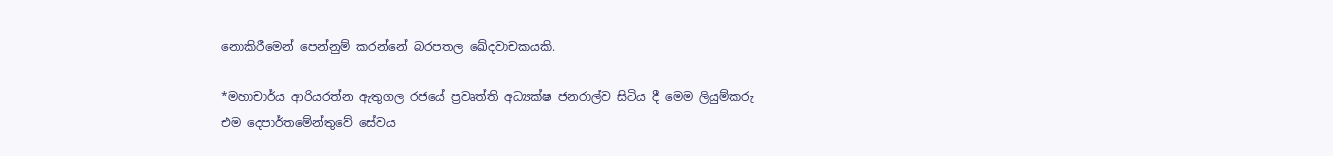නොකිරීමෙන් පෙන්නුම් කරන්නේ බරපතල ඛේදවාචකයකි.

*මහාචාර්ය ආරියරත්න ඇතුගල රජයේ ප්‍රවෘත්ති අධ්‍යක්ෂ ජනරාල්ව සිටිය දී මෙම ලියුම්කරු එම දෙපාර්තමේන්තුවේ සේවය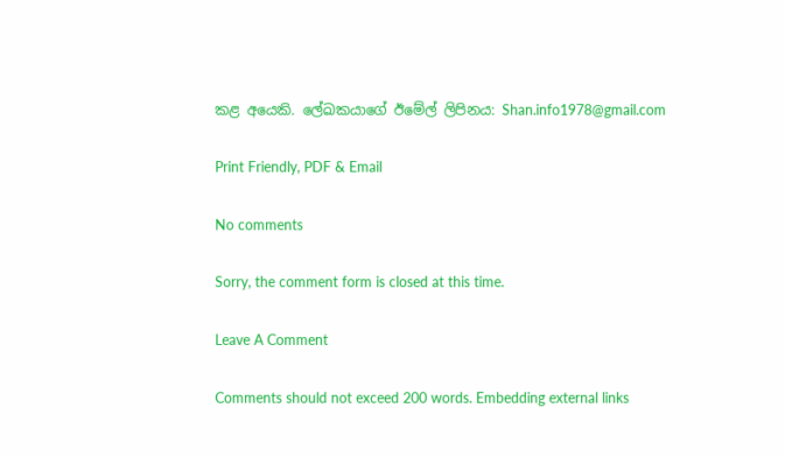කළ අයෙකි. ලේඛකයාගේ ඊමේල් ලිපිනය: Shan.info1978@gmail.com

Print Friendly, PDF & Email

No comments

Sorry, the comment form is closed at this time.

Leave A Comment

Comments should not exceed 200 words. Embedding external links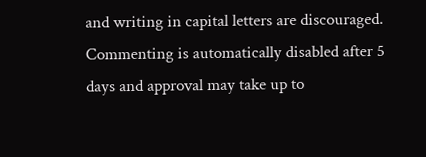and writing in capital letters are discouraged. Commenting is automatically disabled after 5 days and approval may take up to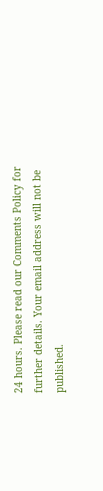24 hours. Please read our Comments Policy for further details. Your email address will not be published.